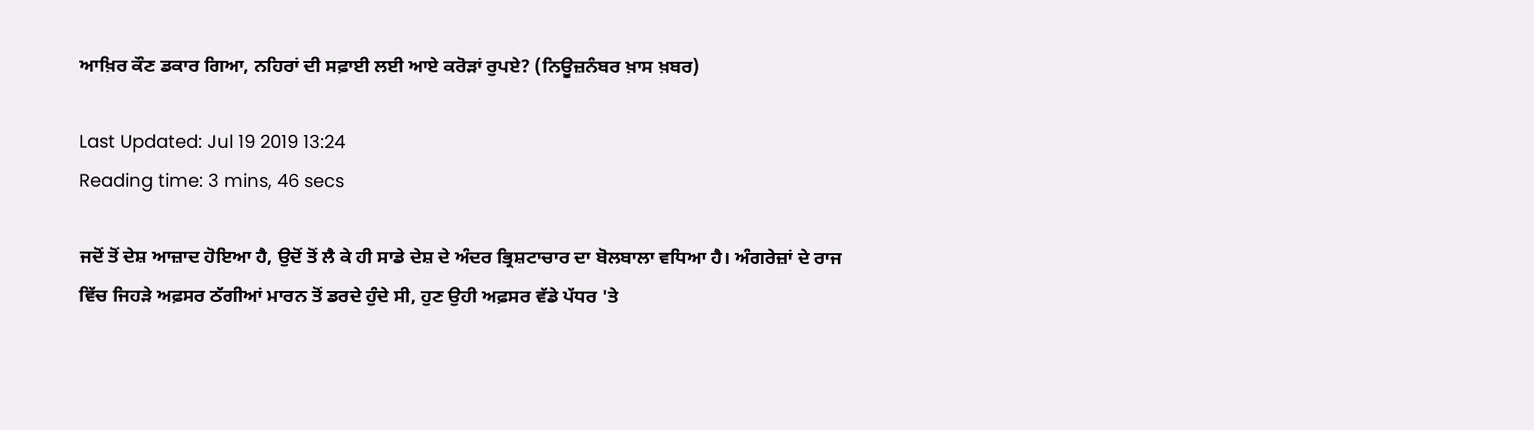ਆਖ਼ਿਰ ਕੌਣ ਡਕਾਰ ਗਿਆ, ਨਹਿਰਾਂ ਦੀ ਸਫ਼ਾਈ ਲਈ ਆਏ ਕਰੋੜਾਂ ਰੁਪਏ? (ਨਿਊਜ਼ਨੰਬਰ ਖ਼ਾਸ ਖ਼ਬਰ)

Last Updated: Jul 19 2019 13:24
Reading time: 3 mins, 46 secs

ਜਦੋਂ ਤੋਂ ਦੇਸ਼ ਆਜ਼ਾਦ ਹੋਇਆ ਹੈ, ਉਦੋਂ ਤੋਂ ਲੈ ਕੇ ਹੀ ਸਾਡੇ ਦੇਸ਼ ਦੇ ਅੰਦਰ ਭ੍ਰਿਸ਼ਟਾਚਾਰ ਦਾ ਬੋਲਬਾਲਾ ਵਧਿਆ ਹੈ। ਅੰਗਰੇਜ਼ਾਂ ਦੇ ਰਾਜ ਵਿੱਚ ਜਿਹੜੇ ਅਫ਼ਸਰ ਠੱਗੀਆਂ ਮਾਰਨ ਤੋਂ ਡਰਦੇ ਹੁੰਦੇ ਸੀ, ਹੁਣ ਉਹੀ ਅਫ਼ਸਰ ਵੱਡੇ ਪੱਧਰ 'ਤੇ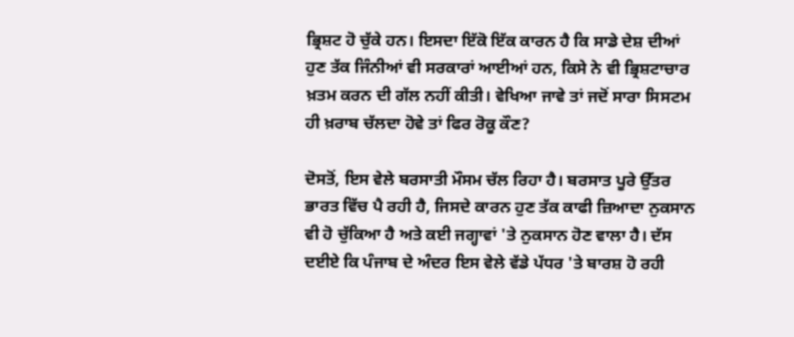ਭ੍ਰਿਸ਼ਟ ਹੋ ਚੁੱਕੇ ਹਨ। ਇਸਦਾ ਇੱਕੋ ਇੱਕ ਕਾਰਨ ਹੈ ਕਿ ਸਾਡੇ ਦੇਸ਼ ਦੀਆਂ ਹੁਣ ਤੱਕ ਜਿੰਨੀਆਂ ਵੀ ਸਰਕਾਰਾਂ ਆਈਆਂ ਹਨ, ਕਿਸੇ ਨੇ ਵੀ ਭ੍ਰਿਸ਼ਟਾਚਾਰ ਖ਼ਤਮ ਕਰਨ ਦੀ ਗੱਲ ਨਹੀਂ ਕੀਤੀ। ਵੇਖਿਆ ਜਾਵੇ ਤਾਂ ਜਦੋਂ ਸਾਰਾ ਸਿਸਟਮ ਹੀ ਖ਼ਰਾਬ ਚੱਲਦਾ ਹੋਵੇ ਤਾਂ ਫਿਰ ਰੋਕੂ ਕੌਣ?

ਦੋਸਤੋਂ, ਇਸ ਵੇਲੇ ਬਰਸਾਤੀ ਮੌਸਮ ਚੱਲ ਰਿਹਾ ਹੈ। ਬਰਸਾਤ ਪੂਰੇ ਉੱਤਰ ਭਾਰਤ ਵਿੱਚ ਪੈ ਰਹੀ ਹੈ, ਜਿਸਦੇ ਕਾਰਨ ਹੁਣ ਤੱਕ ਕਾਫੀ ਜ਼ਿਆਦਾ ਨੁਕਸਾਨ ਵੀ ਹੋ ਚੁੱਕਿਆ ਹੈ ਅਤੇ ਕਈ ਜਗ੍ਹਾਵਾਂ 'ਤੇ ਨੁਕਸਾਨ ਹੋਣ ਵਾਲਾ ਹੈ। ਦੱਸ ਦਈਏ ਕਿ ਪੰਜਾਬ ਦੇ ਅੰਦਰ ਇਸ ਵੇਲੇ ਵੱਡੇ ਪੱਧਰ 'ਤੇ ਬਾਰਸ਼ ਹੋ ਰਹੀ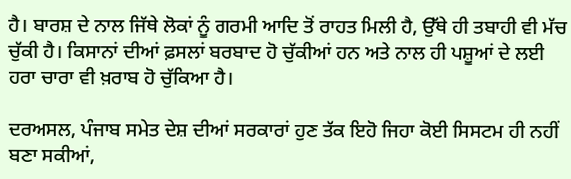ਹੈ। ਬਾਰਸ਼ ਦੇ ਨਾਲ ਜਿੱਥੇ ਲੋਕਾਂ ਨੂੰ ਗਰਮੀ ਆਦਿ ਤੋਂ ਰਾਹਤ ਮਿਲੀ ਹੈ, ਉੱਥੇ ਹੀ ਤਬਾਹੀ ਵੀ ਮੱਚ ਚੁੱਕੀ ਹੈ। ਕਿਸਾਨਾਂ ਦੀਆਂ ਫ਼ਸਲਾਂ ਬਰਬਾਦ ਹੋ ਚੁੱਕੀਆਂ ਹਨ ਅਤੇ ਨਾਲ ਹੀ ਪਸ਼ੂਆਂ ਦੇ ਲਈ ਹਰਾ ਚਾਰਾ ਵੀ ਖ਼ਰਾਬ ਹੋ ਚੁੱਕਿਆ ਹੈ।

ਦਰਅਸਲ, ਪੰਜਾਬ ਸਮੇਤ ਦੇਸ਼ ਦੀਆਂ ਸਰਕਾਰਾਂ ਹੁਣ ਤੱਕ ਇਹੋ ਜਿਹਾ ਕੋਈ ਸਿਸਟਮ ਹੀ ਨਹੀਂ ਬਣਾ ਸਕੀਆਂ,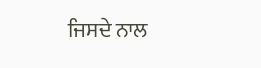ਜਿਸਦੇ ਨਾਲ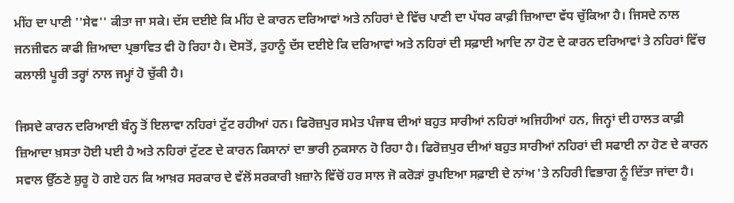ਮੀਂਹ ਦਾ ਪਾਣੀ ''ਸੇਵ'' ਕੀਤਾ ਜਾ ਸਕੇ। ਦੱਸ ਦਈਏ ਕਿ ਮੀਂਹ ਦੇ ਕਾਰਨ ਦਰਿਆਵਾਂ ਅਤੇ ਨਹਿਰਾਂ ਦੇ ਵਿੱਚ ਪਾਣੀ ਦਾ ਪੱਧਰ ਕਾਫ਼ੀ ਜ਼ਿਆਦਾ ਵੱਧ ਚੁੱਕਿਆ ਹੈ। ਜਿਸਦੇ ਨਾਲ ਜਨਜੀਵਨ ਕਾਫੀ ਜ਼ਿਆਦਾ ਪ੍ਰਭਾਵਿਤ ਵੀ ਹੋ ਰਿਹਾ ਹੈ। ਦੋਸਤੋਂ, ਤੁਹਾਨੂੰ ਦੱਸ ਦਈਏ ਕਿ ਦਰਿਆਵਾਂ ਅਤੇ ਨਹਿਰਾਂ ਦੀ ਸਫ਼ਾਈ ਆਦਿ ਨਾ ਹੋਣ ਦੇ ਕਾਰਨ ਦਰਿਆਵਾਂ ਤੇ ਨਹਿਰਾਂ ਵਿੱਚ ਕਲਾਲੀ ਪੂਰੀ ਤਰ੍ਹਾਂ ਨਾਲ ਜਮ੍ਹਾਂ ਹੋ ਚੁੱਕੀ ਹੈ।

ਜਿਸਦੇ ਕਾਰਨ ਦਰਿਆਈ ਬੰਨ੍ਹ ਤੋਂ ਇਲਾਵਾ ਨਹਿਰਾਂ ਟੁੱਟ ਰਹੀਆਂ ਹਨ। ਫਿਰੋਜ਼ਪੁਰ ਸਮੇਤ ਪੰਜਾਬ ਦੀਆਂ ਬਹੁਤ ਸਾਰੀਆਂ ਨਹਿਰਾਂ ਅਜਿਹੀਆਂ ਹਨ, ਜਿਨ੍ਹਾਂ ਦੀ ਹਾਲਤ ਕਾਫ਼ੀ ਜ਼ਿਆਦਾ ਖ਼ਸਤਾ ਹੋਈ ਪਈ ਹੈ ਅਤੇ ਨਹਿਰਾਂ ਟੁੱਟਣ ਦੇ ਕਾਰਨ ਕਿਸਾਨਾਂ ਦਾ ਭਾਰੀ ਨੁਕਸਾਨ ਹੋ ਰਿਹਾ ਹੈ। ਫਿਰੋਜ਼ਪੁਰ ਦੀਆਂ ਬਹੁਤ ਸਾਰੀਆਂ ਨਹਿਰਾਂ ਦੀ ਸਫਾਈ ਨਾ ਹੋਣ ਦੇ ਕਾਰਨ ਸਵਾਲ ਉੱਠਣੇ ਸ਼ੁਰੂ ਹੋ ਗਏ ਹਨ ਕਿ ਆਖ਼ਰ ਸਰਕਾਰ ਦੇ ਵੱਲੋਂ ਸਰਕਾਰੀ ਖ਼ਜ਼ਾਨੇ ਵਿੱਚੋਂ ਹਰ ਸਾਲ ਜੋ ਕਰੋੜਾਂ ਰੁਪਇਆ ਸਫ਼ਾਈ ਦੇ ਨਾਂਅ 'ਤੇ ਨਹਿਰੀ ਵਿਭਾਗ ਨੂੰ ਦਿੱਤਾ ਜਾਂਦਾ ਹੈ।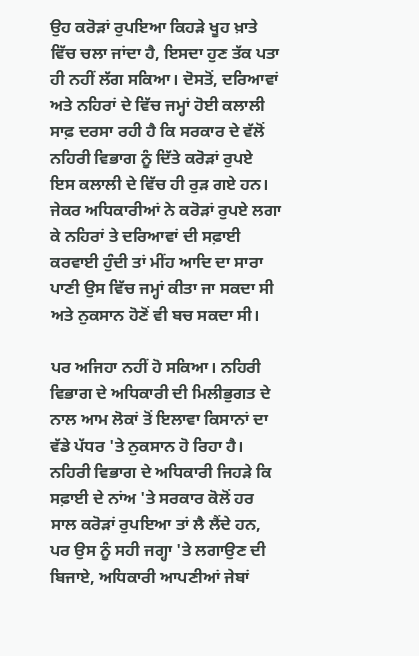ਉਹ ਕਰੋੜਾਂ ਰੁਪਇਆ ਕਿਹੜੇ ਖੂਹ ਖ਼ਾਤੇ ਵਿੱਚ ਚਲਾ ਜਾਂਦਾ ਹੈ, ਇਸਦਾ ਹੁਣ ਤੱਕ ਪਤਾ ਹੀ ਨਹੀਂ ਲੱਗ ਸਕਿਆ। ਦੋਸਤੋਂ, ਦਰਿਆਵਾਂ ਅਤੇ ਨਹਿਰਾਂ ਦੇ ਵਿੱਚ ਜਮ੍ਹਾਂ ਹੋਈ ਕਲਾਲੀ ਸਾਫ਼ ਦਰਸਾ ਰਹੀ ਹੈ ਕਿ ਸਰਕਾਰ ਦੇ ਵੱਲੋਂ ਨਹਿਰੀ ਵਿਭਾਗ ਨੂੰ ਦਿੱਤੇ ਕਰੋੜਾਂ ਰੁਪਏ ਇਸ ਕਲਾਲੀ ਦੇ ਵਿੱਚ ਹੀ ਰੁੜ ਗਏ ਹਨ। ਜੇਕਰ ਅਧਿਕਾਰੀਆਂ ਨੇ ਕਰੋੜਾਂ ਰੁਪਏ ਲਗਾ ਕੇ ਨਹਿਰਾਂ ਤੇ ਦਰਿਆਵਾਂ ਦੀ ਸਫ਼ਾਈ ਕਰਵਾਈ ਹੁੰਦੀ ਤਾਂ ਮੀਂਹ ਆਦਿ ਦਾ ਸਾਰਾ ਪਾਣੀ ਉਸ ਵਿੱਚ ਜਮ੍ਹਾਂ ਕੀਤਾ ਜਾ ਸਕਦਾ ਸੀ ਅਤੇ ਨੁਕਸਾਨ ਹੋਣੋਂ ਵੀ ਬਚ ਸਕਦਾ ਸੀ।

ਪਰ ਅਜਿਹਾ ਨਹੀਂ ਹੋ ਸਕਿਆ। ਨਹਿਰੀ ਵਿਭਾਗ ਦੇ ਅਧਿਕਾਰੀ ਦੀ ਮਿਲੀਭੁਗਤ ਦੇ ਨਾਲ ਆਮ ਲੋਕਾਂ ਤੋਂ ਇਲਾਵਾ ਕਿਸਾਨਾਂ ਦਾ ਵੱਡੇ ਪੱਧਰ 'ਤੇ ਨੁਕਸਾਨ ਹੋ ਰਿਹਾ ਹੈ। ਨਹਿਰੀ ਵਿਭਾਗ ਦੇ ਅਧਿਕਾਰੀ ਜਿਹੜੇ ਕਿ ਸਫ਼ਾਈ ਦੇ ਨਾਂਅ 'ਤੇ ਸਰਕਾਰ ਕੋਲੋਂ ਹਰ ਸਾਲ ਕਰੋੜਾਂ ਰੁਪਇਆ ਤਾਂ ਲੈ ਲੈਂਦੇ ਹਨ, ਪਰ ਉਸ ਨੂੰ ਸਹੀ ਜਗ੍ਹਾ 'ਤੇ ਲਗਾਉਣ ਦੀ ਬਿਜਾਏ, ਅਧਿਕਾਰੀ ਆਪਣੀਆਂ ਜੇਬਾਂ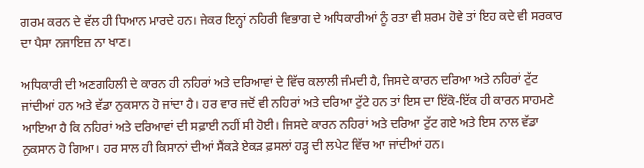ਗਰਮ ਕਰਨ ਦੇ ਵੱਲ ਹੀ ਧਿਆਨ ਮਾਰਦੇ ਹਨ। ਜੇਕਰ ਇਨ੍ਹਾਂ ਨਹਿਰੀ ਵਿਭਾਗ ਦੇ ਅਧਿਕਾਰੀਆਂ ਨੂੰ ਰਤਾ ਵੀ ਸ਼ਰਮ ਹੋਵੇ ਤਾਂ ਇਹ ਕਦੇ ਵੀ ਸਰਕਾਰ ਦਾ ਪੈਸਾ ਨਜਾਇਜ਼ ਨਾ ਖਾਣ।

ਅਧਿਕਾਰੀ ਦੀ ਅਣਗਹਿਲੀ ਦੇ ਕਾਰਨ ਹੀ ਨਹਿਰਾਂ ਅਤੇ ਦਰਿਆਵਾਂ ਦੇ ਵਿੱਚ ਕਲਾਲੀ ਜੰਮਦੀ ਹੈ, ਜਿਸਦੇ ਕਾਰਨ ਦਰਿਆ ਅਤੇ ਨਹਿਰਾਂ ਟੁੱਟ ਜਾਂਦੀਆਂ ਹਨ ਅਤੇ ਵੱਡਾ ਨੁਕਸਾਨ ਹੋ ਜਾਂਦਾ ਹੈ। ਹਰ ਵਾਰ ਜਦੋਂ ਵੀ ਨਹਿਰਾਂ ਅਤੇ ਦਰਿਆ ਟੁੱਟੇ ਹਨ ਤਾਂ ਇਸ ਦਾ ਇੱਕੋ-ਇੱਕ ਹੀ ਕਾਰਨ ਸਾਹਮਣੇ ਆਇਆ ਹੈ ਕਿ ਨਹਿਰਾਂ ਅਤੇ ਦਰਿਆਵਾਂ ਦੀ ਸਫ਼ਾਈ ਨਹੀਂ ਸੀ ਹੋਈ। ਜਿਸਦੇ ਕਾਰਨ ਨਹਿਰਾਂ ਅਤੇ ਦਰਿਆ ਟੁੱਟ ਗਏ ਅਤੇ ਇਸ ਨਾਲ ਵੱਡਾ ਨੁਕਸਾਨ ਹੋ ਗਿਆ। ਹਰ ਸਾਲ ਹੀ ਕਿਸਾਨਾਂ ਦੀਆਂ ਸੈਂਕੜੇ ਏਕੜ ਫ਼ਸਲਾਂ ਹੜ੍ਹ ਦੀ ਲਪੇਟ ਵਿੱਚ ਆ ਜਾਂਦੀਆਂ ਹਨ।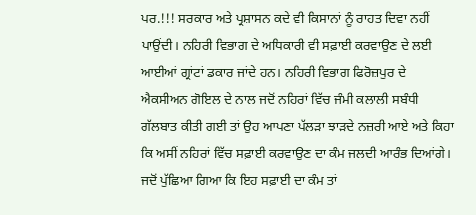ਪਰ.!!! ਸਰਕਾਰ ਅਤੇ ਪ੍ਰਸ਼ਾਸਨ ਕਦੇ ਵੀ ਕਿਸਾਨਾਂ ਨੂੰ ਰਾਹਤ ਦਿਵਾ ਨਹੀਂ ਪਾਉਂਦੀ। ਨਹਿਰੀ ਵਿਭਾਗ ਦੇ ਅਧਿਕਾਰੀ ਵੀ ਸਫ਼ਾਈ ਕਰਵਾਉਣ ਦੇ ਲਈ ਆਈਆਂ ਗ੍ਰਾਂਟਾਂ ਡਕਾਰ ਜਾਂਦੇ ਹਨ। ਨਹਿਰੀ ਵਿਭਾਗ ਫਿਰੋਜ਼ਪੁਰ ਦੇ ਐਕਸੀਅਨ ਗੋਇਲ ਦੇ ਨਾਲ ਜਦੋਂ ਨਹਿਰਾਂ ਵਿੱਚ ਜੰਮੀ ਕਲਾਲੀ ਸਬੰਧੀ ਗੱਲਬਾਤ ਕੀਤੀ ਗਈ ਤਾਂ ਉਹ ਆਪਣਾ ਪੱਲੜਾ ਝਾੜਦੇ ਨਜ਼ਰੀ ਆਏ ਅਤੇ ਕਿਹਾ ਕਿ ਅਸੀਂ ਨਹਿਰਾਂ ਵਿੱਚ ਸਫ਼ਾਈ ਕਰਵਾਉਣ ਦਾ ਕੰਮ ਜਲਦੀ ਆਰੰਭ ਦਿਆਂਗੇ। ਜਦੋਂ ਪੁੱਛਿਆ ਗਿਆ ਕਿ ਇਹ ਸਫ਼ਾਈ ਦਾ ਕੰਮ ਤਾਂ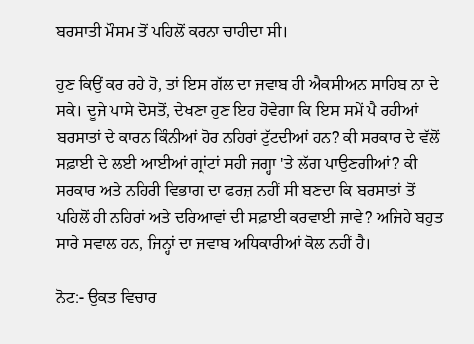ਬਰਸਾਤੀ ਮੌਸਮ ਤੋਂ ਪਹਿਲੋਂ ਕਰਨਾ ਚਾਹੀਦਾ ਸੀ।

ਹੁਣ ਕਿਉਂ ਕਰ ਰਹੇ ਹੋ, ਤਾਂ ਇਸ ਗੱਲ ਦਾ ਜਵਾਬ ਹੀ ਐਕਸੀਅਨ ਸਾਹਿਬ ਨਾ ਦੇ ਸਕੇ। ਦੂਜੇ ਪਾਸੇ ਦੋਸਤੋਂ, ਦੇਖਣਾ ਹੁਣ ਇਹ ਹੋਵੇਗਾ ਕਿ ਇਸ ਸਮੇਂ ਪੈ ਰਹੀਆਂ ਬਰਸਾਤਾਂ ਦੇ ਕਾਰਨ ਕਿੰਨੀਆਂ ਹੋਰ ਨਹਿਰਾਂ ਟੁੱਟਦੀਆਂ ਹਨ? ਕੀ ਸਰਕਾਰ ਦੇ ਵੱਲੋਂ ਸਫ਼ਾਈ ਦੇ ਲਈ ਆਈਆਂ ਗ੍ਰਾਂਟਾਂ ਸਹੀ ਜਗ੍ਹਾ 'ਤੇ ਲੱਗ ਪਾਉਣਗੀਆਂ? ਕੀ ਸਰਕਾਰ ਅਤੇ ਨਹਿਰੀ ਵਿਭਾਗ ਦਾ ਫਰਜ਼ ਨਹੀਂ ਸੀ ਬਣਦਾ ਕਿ ਬਰਸਾਤਾਂ ਤੋਂ ਪਹਿਲੋਂ ਹੀ ਨਹਿਰਾਂ ਅਤੇ ਦਰਿਆਵਾਂ ਦੀ ਸਫ਼ਾਈ ਕਰਵਾਈ ਜਾਵੇ? ਅਜਿਹੇ ਬਹੁਤ ਸਾਰੇ ਸਵਾਲ ਹਨ, ਜਿਨ੍ਹਾਂ ਦਾ ਜਵਾਬ ਅਧਿਕਾਰੀਆਂ ਕੋਲ ਨਹੀਂ ਹੈ।

ਨੋਟ:- ਉਕਤ ਵਿਚਾਰ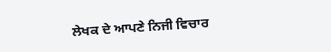ਲੇਖਕ ਦੇ ਆਪਣੇ ਨਿਜੀ ਵਿਚਾਰ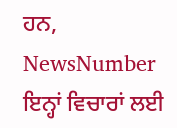ਹਨ, NewsNumber ਇਨ੍ਹਾਂ ਵਿਚਾਰਾਂ ਲਈ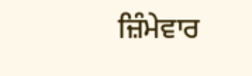ਜ਼ਿੰਮੇਵਾਰ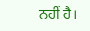ਨਹੀਂ ਹੈ।